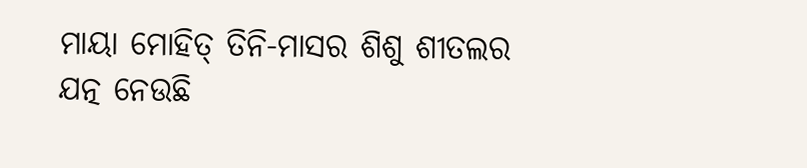ମାୟା ମୋହିତ୍ ତିନି-ମାସର ଶିଶୁ ଶୀତଲର ଯତ୍ନ ନେଉଛି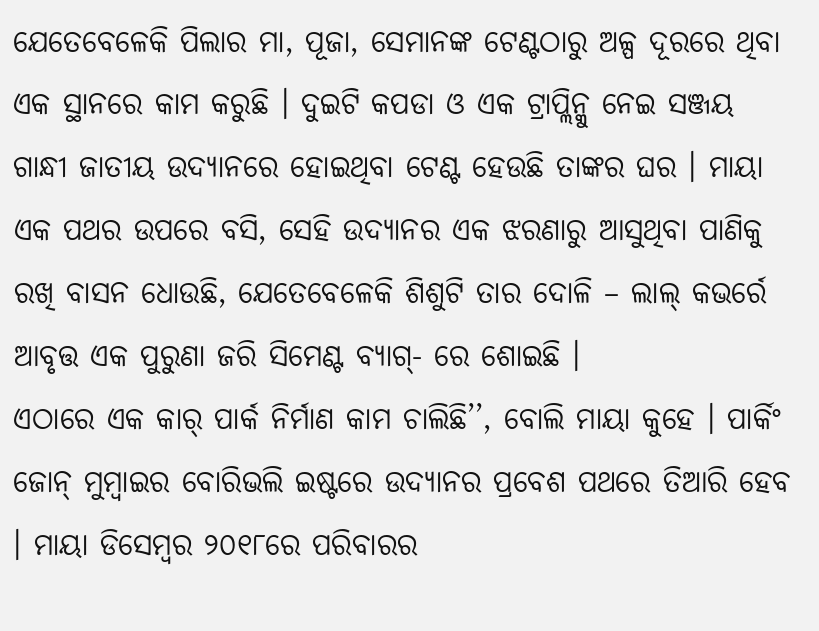ଯେତେବେଳେକି ପିଲାର ମା, ପୂଜା, ସେମାନଙ୍କ ଟେଣ୍ଟଠାରୁ ଅଳ୍ପ ଦୂରରେ ଥିବା ଏକ ସ୍ଥାନରେ କାମ କରୁଛି । ଦୁଇଟି କପଡା ଓ ଏକ ଟ୍ରାପ୍ଲିନ୍କୁ ନେଇ ସଞ୍ଜୟ ଗାନ୍ଧୀ ଜାତୀୟ ଉଦ୍ୟାନରେ ହୋଇଥିବା ଟେଣ୍ଟ ହେଉଛି ତାଙ୍କର ଘର । ମାୟା ଏକ ପଥର ଉପରେ ବସି, ସେହି ଉଦ୍ୟାନର ଏକ ଝରଣାରୁ ଆସୁଥିବା ପାଣିକୁ ରଖି ବାସନ ଧୋଉଛି, ଯେତେବେଳେକି ଶିଶୁଟି ତାର ଦୋଳି – ଲାଲ୍ କଭର୍ରେ ଆବୃତ୍ତ ଏକ ପୁରୁଣା ଜରି ସିମେଣ୍ଟ ବ୍ୟାଗ୍- ରେ ଶୋଇଛି ।
ଏଠାରେ ଏକ କାର୍ ପାର୍କ ନିର୍ମାଣ କାମ ଚାଲିଛି’’, ବୋଲି ମାୟା କୁହେ । ପାର୍କିଂ ଜୋନ୍ ମୁମ୍ବାଇର ବୋରିଭଲି ଇଷ୍ଟରେ ଉଦ୍ୟାନର ପ୍ରବେଶ ପଥରେ ତିଆରି ହେବ । ମାୟା ଡିସେମ୍ବର ୨୦୧୮ରେ ପରିବାରର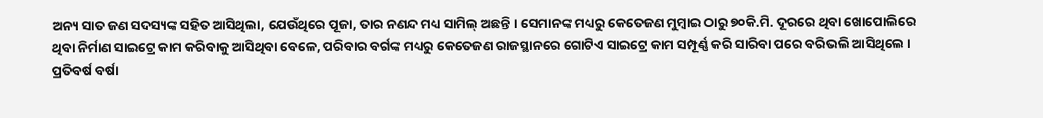ଅନ୍ୟ ସାତ ଜଣ ସଦସ୍ୟଙ୍କ ସହିତ ଆସିଥିଲା, ଯେଉଁଥିରେ ପୂଜା, ତାର ନଣନ୍ଦ ମଧ୍ୟ ସାମିଲ୍ ଅଛନ୍ତି । ସେମାନଙ୍କ ମଧ୍ୟରୁ କେତେଜଣ ମୁମ୍ବାଇ ଠାରୁ ୭୦କି.ମି. ଦୂରରେ ଥିବା ଖୋପୋଲିରେ ଥିବା ନିର୍ମାଣ ସାଇଟ୍ରେ କାମ କରିବାକୁ ଆସିଥିବା ବେଳେ, ପରିବାର ବର୍ଗଙ୍କ ମଧ୍ୟରୁ କେତେଜଣ ରାଜସ୍ଥାନରେ ଗୋଟିଏ ସାଇଟ୍ରେ କାମ ସମ୍ପୂର୍ଣ୍ଣ କରି ସାରିବା ପରେ ବରିଭଲି ଆସିଥିଲେ ।
ପ୍ରତିବର୍ଷ ବର୍ଷା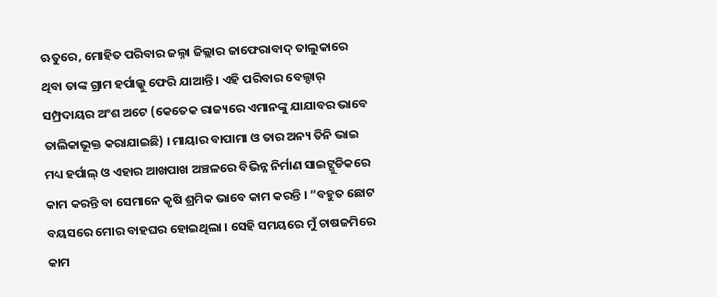ଋତୁରେ, ମୋହିତ ପରିବାର ଜଲ୍ନା ଜିଲ୍ଲାର ଜାଫେରାବାଦ୍ ତାଲୁକାରେ ଥିବା ତାଙ୍କ ଗ୍ରାମ ହର୍ପାଲ୍କୁ ଫେରି ଯାଆନ୍ତି । ଏହି ପରିବାର ବେଲ୍ଦାର୍ ସମ୍ପ୍ରଦାୟର ଅଂଶ ଅଟେ (କେତେକ ରାଜ୍ୟରେ ଏମାନଙ୍କୁ ଯାଯାବର ଭାବେ ତାଲିକାଭୂକ୍ତ କରାଯାଇଛି) । ମାୟାର ବାପାମା ଓ ତାର ଅନ୍ୟ ତିନି ଭାଇ ମଧ୍ୟ ହର୍ପାଲ୍ ଓ ଏହାର ଆଖପାଖ ଅଞ୍ଚଳରେ ବିଭିନ୍ନ ନିର୍ମାଣ ସାଇଟ୍ଗୁଡିକରେ କାମ କରନ୍ତି ବା ସେମାନେ କୃଷି ଶ୍ରମିକ ଭାବେ କାମ କରନ୍ତି । “ବହୁତ ଛୋଟ ବୟସରେ ମୋର ବାହଘର ହୋଇଥିଲା । ସେହି ସମୟରେ ମୁଁ ଚାଷଜମିରେ କାମ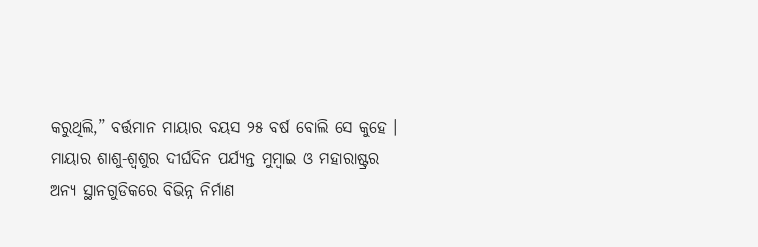କରୁଥିଲି,” ବର୍ତ୍ତମାନ ମାୟାର ବୟସ ୨୫ ବର୍ଷ ବୋଲି ସେ କୁହେ ।
ମାୟାର ଶାଶୁ-ଶ୍ୱଶୁର ଦୀର୍ଘଦିନ ପର୍ଯ୍ୟନ୍ତ ମୁମ୍ବାଇ ଓ ମହାରାଷ୍ଟ୍ରର ଅନ୍ୟ ସ୍ଥାନଗୁଡିକରେ ବିଭିନ୍ନ ନିର୍ମାଣ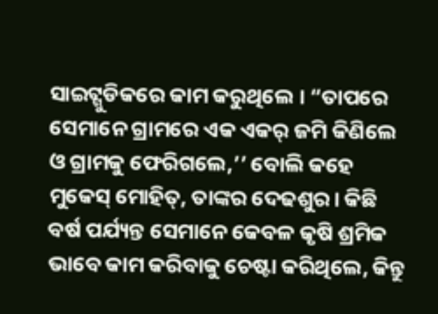ସାଇଟ୍ଗୁଡିକରେ କାମ କରୁଥିଲେ । “ତାପରେ ସେମାନେ ଗ୍ରାମରେ ଏକ ଏକର୍ ଜମି କିଣିଲେ ଓ ଗ୍ରାମକୁ ଫେରିଗଲେ,’’ ବୋଲି କହେ ମୁକେସ୍ ମୋହିତ୍, ତାଙ୍କର ଦେଢଶୁର। କିଛି ବର୍ଷ ପର୍ଯ୍ୟନ୍ତ ସେମାନେ କେବଳ କୃଷି ଶ୍ରମିକ ଭାବେ କାମ କରିବାକୁ ଚେଷ୍ଟା କରିଥିଲେ, କିନ୍ତୁ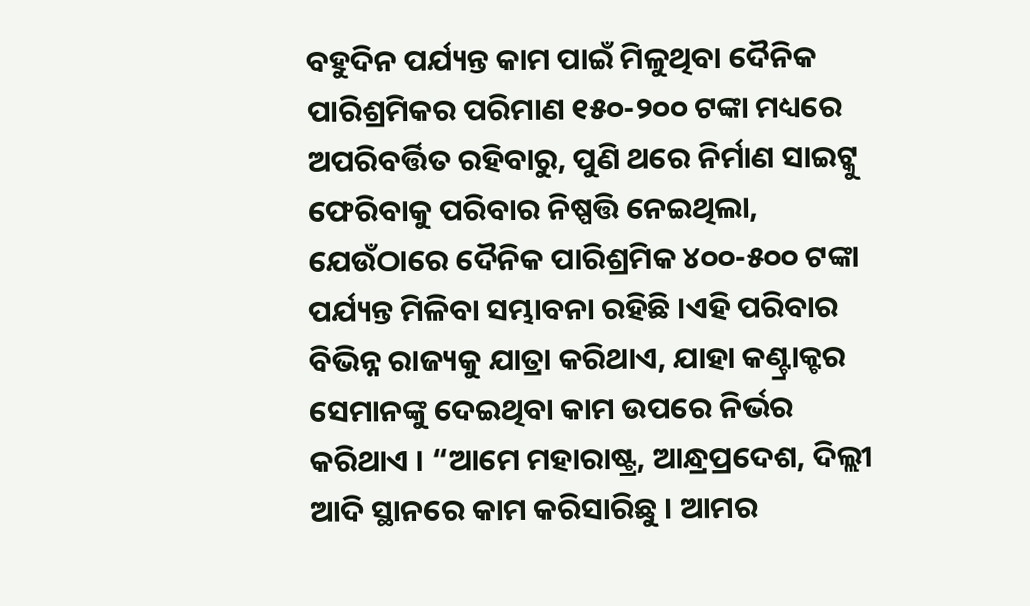ବହୁଦିନ ପର୍ଯ୍ୟନ୍ତ କାମ ପାଇଁ ମିଳୁଥିବା ଦୈନିକ ପାରିଶ୍ରମିକର ପରିମାଣ ୧୫୦-୨୦୦ ଟଙ୍କା ମଧ୍ୟରେ ଅପରିବର୍ତ୍ତିତ ରହିବାରୁ, ପୁଣି ଥରେ ନିର୍ମାଣ ସାଇଟ୍କୁ ଫେରିବାକୁ ପରିବାର ନିଷ୍ପତ୍ତି ନେଇଥିଲା, ଯେଉଁଠାରେ ଦୈନିକ ପାରିଶ୍ରମିକ ୪୦୦-୫୦୦ ଟଙ୍କା ପର୍ଯ୍ୟନ୍ତ ମିଳିବା ସମ୍ଭାବନା ରହିଛି ।ଏହି ପରିବାର ବିଭିନ୍ନ ରାଜ୍ୟକୁ ଯାତ୍ରା କରିଥାଏ, ଯାହା କଣ୍ଟ୍ରାକ୍ଟର ସେମାନଙ୍କୁ ଦେଇଥିବା କାମ ଉପରେ ନିର୍ଭର କରିଥାଏ । “ଆମେ ମହାରାଷ୍ଟ୍ର, ଆନ୍ଧ୍ରପ୍ରଦେଶ, ଦିଲ୍ଲୀ ଆଦି ସ୍ଥାନରେ କାମ କରିସାରିଛୁ । ଆମର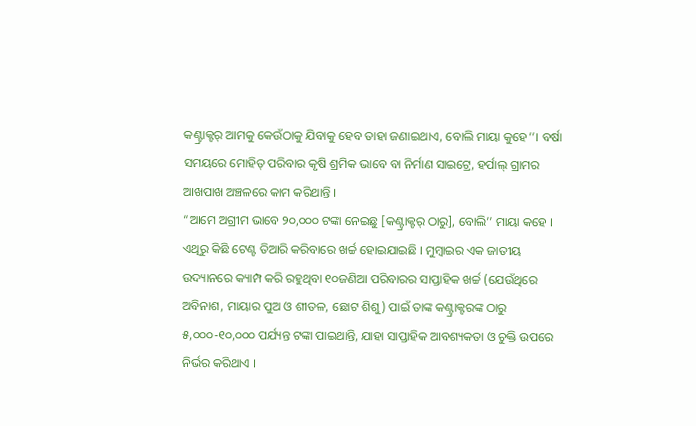କଣ୍ଟ୍ରାକ୍ଟର୍ ଆମକୁ କେଉଁଠାକୁ ଯିବାକୁ ହେବ ତାହା ଜଣାଇଥାଏ, ବୋଲି ମାୟା କୁହେ’’। ବର୍ଷା ସମୟରେ ମୋହିତ୍ ପରିବାର କୃଷି ଶ୍ରମିକ ଭାବେ ବା ନିର୍ମାଣ ସାଇଟ୍ରେ, ହର୍ପାଲ୍ ଗ୍ରାମର ଆଖପାଖ ଅଞ୍ଚଳରେ କାମ କରିଥାନ୍ତି ।
“ଆମେ ଅଗ୍ରୀମ ଭାବେ ୨୦,୦୦୦ ଟଙ୍କା ନେଇଛୁ [କଣ୍ଟ୍ରାକ୍ଟର୍ ଠାରୁ], ବୋଲି’’ ମାୟା କହେ । ଏଥିରୁ କିଛି ଟେଣ୍ଟ ତିଆରି କରିବାରେ ଖର୍ଚ୍ଚ ହୋଇଯାଇଛି । ମୁମ୍ବାଇର ଏକ ଜାତୀୟ ଉଦ୍ୟାନରେ କ୍ୟାମ୍ପ କରି ରହୁଥିବା ୧୦ଜଣିଆ ପରିବାରର ସାପ୍ତାହିକ ଖର୍ଚ୍ଚ (ଯେଉଁଥିରେ ଅବିନାଶ, ମାୟାର ପୁଅ ଓ ଶୀତଳ, ଛୋଟ ଶିଶୁ) ପାଇଁ ତାଙ୍କ କଣ୍ଟ୍ରାକ୍ଟରଙ୍କ ଠାରୁ ୫,୦୦୦-୧୦,୦୦୦ ପର୍ଯ୍ୟନ୍ତ ଟଙ୍କା ପାଇଥାନ୍ତି, ଯାହା ସାପ୍ତାହିକ ଆବଶ୍ୟକତା ଓ ଚୁକ୍ତି ଉପରେ ନିର୍ଭର କରିଥାଏ ।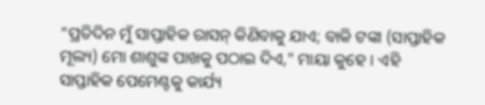“ପ୍ରତିଦିନ ମୁଁ ସାପ୍ତାହିକ ରାସନ୍ କିଣିବାକୁ ଯାଏ; ବାକି ଟଙ୍କା (ସାପ୍ତାହିକ ମୂଲ୍ୟ) ମୋ ଶାଶୁଙ୍କ ପାଖକୁ ପଠାଇ ଦିଏ," ମାୟା କୁହେ । ଏହି ସାପ୍ତାହିକ ପେମେଣ୍ଟକୁ କାର୍ଯ୍ୟ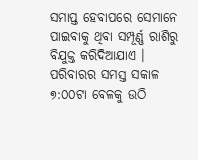ସମାପ୍ତ ହେବାପରେ ସେମାନେ ପାଇବାକୁ ଥିବା ସମ୍ପୂର୍ଣ୍ଣ ରାଶିରୁ ବିଯୁକ୍ତ କରିଦିଆଯାଏ ।
ପରିବାରର ସମସ୍ତ ସକାଳ ୭:୦୦ଟା ବେଳକୁ ଉଠି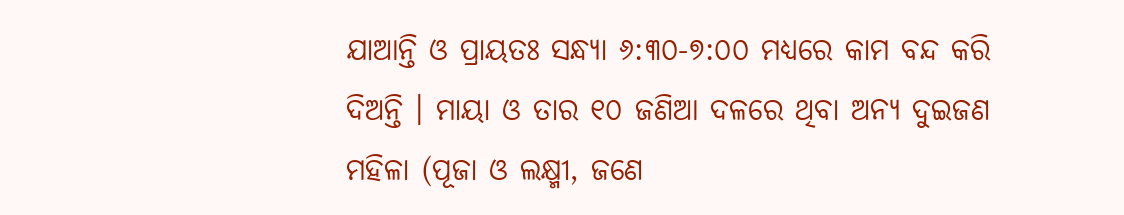ଯାଆନ୍ତି ଓ ପ୍ରାୟତଃ ସନ୍ଧ୍ୟା ୬:୩୦-୭:୦୦ ମଧ୍ୟରେ କାମ ବନ୍ଦ କରି ଦିଅନ୍ତି । ମାୟା ଓ ତାର ୧୦ ଜଣିଆ ଦଳରେ ଥିବା ଅନ୍ୟ ଦୁଇଜଣ ମହିଳା (ପୂଜା ଓ ଲକ୍ଷ୍ମୀ, ଜଣେ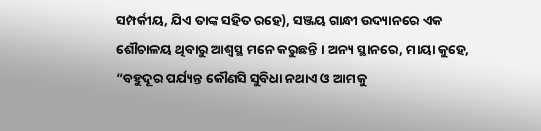ସମ୍ପର୍କୀୟ, ଯିଏ ତାଙ୍କ ସହିତ ରହେ), ସଞ୍ଜୟ ଗାନ୍ଧୀ ଉଦ୍ୟାନରେ ଏକ ଶୌଚାଳୟ ଥିବାରୁ ଆଶ୍ୱସ୍ଥ ମନେ କରୁଛନ୍ତି । ଅନ୍ୟ ସ୍ଥାନରେ, ମାୟା କୁହେ, “ବହୁଦୂର ପର୍ଯ୍ୟନ୍ତ କୌଣସି ସୁବିଧା ନଥାଏ ଓ ଆମକୁ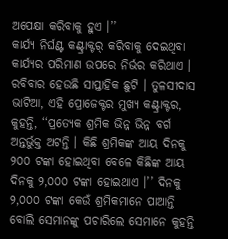ଅପେକ୍ଷା କରିବାକୁ ହୁଏ ।’’
କାର୍ଯ୍ୟ ନିର୍ଘଣ୍ଟ କଣ୍ଟ୍ରାକ୍ଟର୍ କରିବାକୁ ଦେଇଥିବା କାର୍ଯ୍ୟର ପରିମାଣ ଉପରେ ନିର୍ଭର କରିଥାଏ । ରବିବାର ହେଉଛି ସାପ୍ତାହିକ ଛୁଟି । ତୁଳସୀଦାସ ଭାଟିଆ, ଏହି ପ୍ରୋଜେକ୍ଟର ମୁଖ୍ୟ କଣ୍ଟ୍ରାକ୍ଟର, କୁହନ୍ତି, ‘‘ପ୍ରତ୍ୟେକ ଶ୍ରମିକ ଭିନ୍ନ ଭିନ୍ନ ବର୍ଗ ଅନ୍ତର୍ଭୁକ୍ତ ଅଟନ୍ତି । କିଛି ଶ୍ରମିକଙ୍କ ଆୟ ଦିନକୁ ୨୦୦ ଟଙ୍କା ହୋଇଥିବା ବେଳେ କିଛିଙ୍କ ଆୟ ଦିନକୁ ୨,୦୦୦ ଟଙ୍କା ହୋଇଥାଏ ।’’ ଦିନକୁ ୨,୦୦୦ ଟଙ୍କା କେଉଁ ଶ୍ରମିକମାନେ ପାଆନ୍ତି ବୋଲି ସେମାନଙ୍କୁ ପଚାରିଲେ ସେମାନେ କୁହନ୍ତି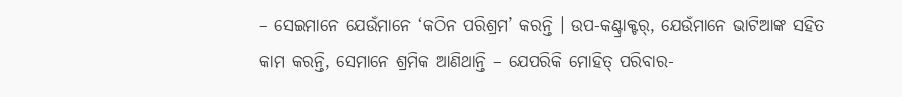– ସେଇମାନେ ଯେଉଁମାନେ ‘କଠିନ ପରିଶ୍ରମ’ କରନ୍ତି । ଉପ-କଣ୍ଟ୍ରାକ୍ଟର୍, ଯେଉଁମାନେ ଭାଟିଆଙ୍କ ସହିତ କାମ କରନ୍ତି, ସେମାନେ ଶ୍ରମିକ ଆଣିଥାନ୍ତି – ଯେପରିକି ମୋହିତ୍ ପରିବାର-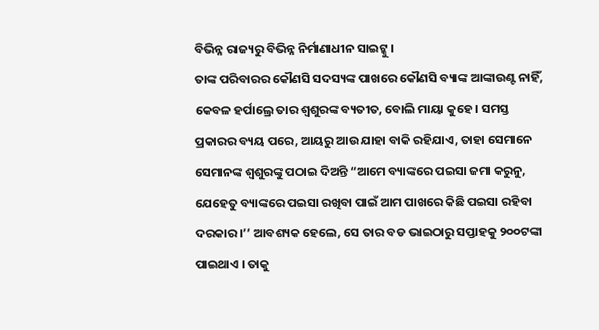ବିଭିନ୍ନ ରାଜ୍ୟରୁ ବିଭିନ୍ନ ନିର୍ମାଣାଧୀନ ସାଇଟ୍କୁ ।
ତାଙ୍କ ପରିବାରର କୌଣସି ସଦସ୍ୟଙ୍କ ପାଖରେ କୌଣସି ବ୍ୟାଙ୍କ ଆଙ୍କାଉଣ୍ଟ ନାହିଁ, କେବଳ ହର୍ପାଲ୍ରେ ତାର ଶ୍ୱଶୁରଙ୍କ ବ୍ୟତୀତ, ବୋଲି ମାୟା କୁହେ । ସମସ୍ତ ପ୍ରକାରର ବ୍ୟୟ ପରେ, ଆୟରୁ ଆଉ ଯାହା ବାକି ରହିଯାଏ, ତାହା ସେମାନେ ସେମାନଙ୍କ ଶ୍ୱଶୁରଙ୍କୁ ପଠାଇ ଦିଅନ୍ତି “ଆମେ ବ୍ୟାଙ୍କରେ ପଇସା ଜମା କରୁନୁ, ଯେହେତୁ ବ୍ୟାଙ୍କରେ ପଇସା ରଖିବା ପାଇଁ ଆମ ପାଖରେ କିଛି ପଇସା ରହିବା ଦରକାର ।’’ ଆବଶ୍ୟକ ହେଲେ, ସେ ତାର ବଡ ଭାଇଠାରୁ ସପ୍ତାହକୁ ୨୦୦ଟଙ୍କା ପାଇଥାଏ । ତାକୁ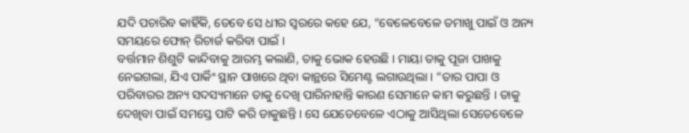ଯଦି ପଚାରିବ କାହିଁକି, ତେବେ ସେ ଧୀର ସ୍ୱରରେ କହେ ଯେ, “ବେଳେବେଳେ ତମାଖୁ ପାଇଁ ଓ ଅନ୍ୟ ସମୟରେ ଫୋନ୍ ରିଚାର୍ଜ କରିବା ପାଇଁ ।
ବର୍ତ୍ତମାନ ଶିଶୁଟି କାନ୍ଦିବାକୁ ଆରମ୍ଭ କଲାଣି, ତାକୁ ଭୋକ ହେଉଛି । ମାୟା ତାକୁ ପୂଜା ପାଖକୁ ନେଇଗଲା, ଯିଏ ପାର୍କିଂ ସ୍ଥାନ ପାଖରେ ଥିବା କାନ୍ଥରେ ସିମେଣ୍ଟ ଲଗାଉଥିଲା । “ତାର ପାପା ଓ ପରିବାରର ଅନ୍ୟ ସଦସ୍ୟମାନେ ତାକୁ ଦେଖି ପାରିନାହାନ୍ତି କାରଣ ସେମାନେ କାମ କରୁଛନ୍ତି । ତାକୁ ଦେଖିବା ପାଇଁ ସମସ୍ତେ ପାଟି କରି ଡାକୁଛନ୍ତି । ସେ ଯେତେବେଳେ ଏଠାକୁ ଆସିଥିଲା ସେତେବେଳେ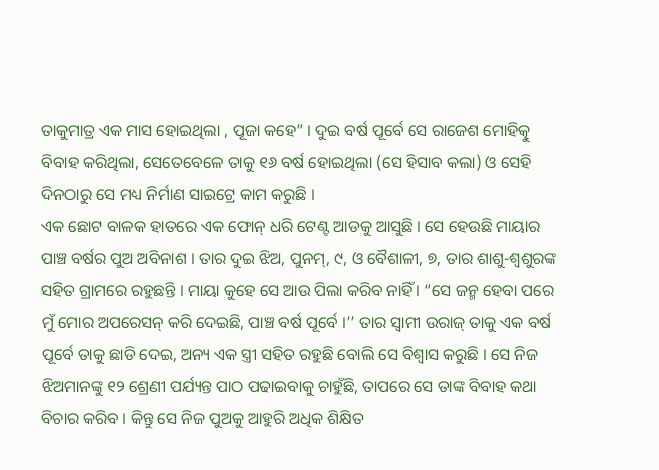ତାକୁମାତ୍ର ଏକ ମାସ ହୋଇଥିଲା , ପୂଜା କହେ” । ଦୁଇ ବର୍ଷ ପୂର୍ବେ ସେ ରାଜେଶ ମୋହିତ୍କୁ ବିବାହ କରିଥିଲା, ସେତେବେଳେ ତାକୁ ୧୬ ବର୍ଷ ହୋଇଥିଲା (ସେ ହିସାବ କଲା) ଓ ସେହି ଦିନଠାରୁ ସେ ମଧ୍ୟ ନିର୍ମାଣ ସାଇଟ୍ରେ କାମ କରୁଛି ।
ଏକ ଛୋଟ ବାଳକ ହାତରେ ଏକ ଫୋନ୍ ଧରି ଟେଣ୍ଟ ଆଡକୁ ଆସୁଛି । ସେ ହେଉଛି ମାୟାର ପାଞ୍ଚ ବର୍ଷର ପୁଅ ଅବିନାଶ । ତାର ଦୁଇ ଝିଅ, ପୁନମ୍, ୯, ଓ ବୈଶାଳୀ, ୭, ତାର ଶାଶୁ-ଶ୍ୱଶୁରଙ୍କ ସହିତ ଗ୍ରାମରେ ରହୁଛନ୍ତି । ମାୟା କୁହେ ସେ ଆଉ ପିଲା କରିବ ନାହିଁ । “ସେ ଜନ୍ମ ହେବା ପରେ ମୁଁ ମୋର ଅପରେସନ୍ କରି ଦେଇଛି, ପାଞ୍ଚ ବର୍ଷ ପୂର୍ବେ ।’’ ତାର ସ୍ୱାମୀ ଉରାଜ୍ ତାକୁ ଏକ ବର୍ଷ ପୂର୍ବେ ତାକୁ ଛାଡି ଦେଇ, ଅନ୍ୟ ଏକ ସ୍ତ୍ରୀ ସହିତ ରହୁଛି ବୋଲି ସେ ବିଶ୍ୱାସ କରୁଛି । ସେ ନିଜ ଝିଅମାନଙ୍କୁ ୧୨ ଶ୍ରେଣୀ ପର୍ଯ୍ୟନ୍ତ ପାଠ ପଢାଇବାକୁ ଚାହୁଁଛି, ତାପରେ ସେ ତାଙ୍କ ବିବାହ କଥା ବିଚାର କରିବ । କିନ୍ତୁ ସେ ନିଜ ପୁଅକୁ ଆହୁରି ଅଧିକ ଶିକ୍ଷିତ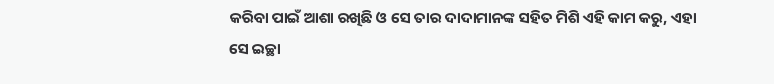କରିବା ପାଇଁ ଆଶା ରଖିଛି ଓ ସେ ତାର ଦାଦାମାନଙ୍କ ସହିତ ମିଶି ଏହି କାମ କରୁ, ଏହା ସେ ଇଚ୍ଛା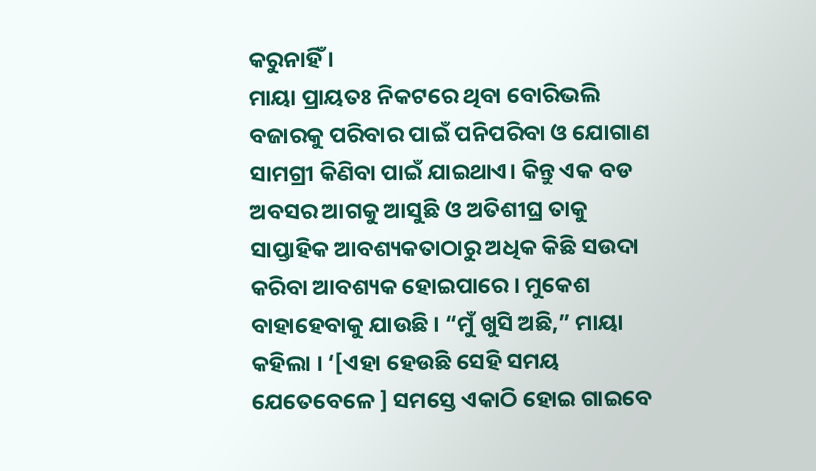କରୁନାହିଁ ।
ମାୟା ପ୍ରାୟତଃ ନିକଟରେ ଥିବା ବୋରିଭଲି ବଜାରକୁ ପରିବାର ପାଇଁ ପନିପରିବା ଓ ଯୋଗାଣ ସାମଗ୍ରୀ କିଣିବା ପାଇଁ ଯାଇଥାଏ। କିନ୍ତୁ ଏକ ବଡ ଅବସର ଆଗକୁ ଆସୁଛି ଓ ଅତିଶୀଘ୍ର ତାକୁ ସାପ୍ତାହିକ ଆବଶ୍ୟକତାଠାରୁ ଅଧିକ କିଛି ସଉଦା କରିବା ଆବଶ୍ୟକ ହୋଇପାରେ । ମୁକେଶ ବାହାହେବାକୁ ଯାଉଛି । “ମୁଁ ଖୁସି ଅଛି,” ମାୟା କହିଲା । ‘[ଏହା ହେଉଛି ସେହି ସମୟ ଯେତେବେଳେ ] ସମସ୍ତେ ଏକାଠି ହୋଇ ଗାଇବେ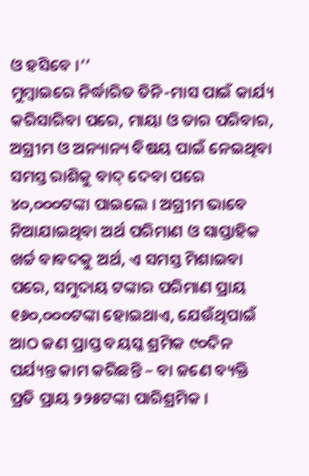ଓ ହସିବେ ।’’
ମୁମ୍ବାଇରେ ନିର୍ଦ୍ଧାରିତ ତିନି-ମାସ ପାଇଁ କାର୍ଯ୍ୟ କରିସାରିବା ପରେ, ମାୟା ଓ ତାର ପରିବାର, ଅଗ୍ରୀମ ଓ ଅନ୍ୟାନ୍ୟ ବିଷୟ ପାଇଁ ନେଇଥିବା ସମସ୍ତ ରାଶିକୁ ବାଦ୍ ଦେବା ପରେ ୪୦,୦୦୦ଟଙ୍କା ପାଇଲେ । ଅଗ୍ରୀମ ଭାବେ ନିଆଯାଇଥିବା ଅର୍ଥ ପରିମାଣ ଓ ସାପ୍ତାହିକ ଖର୍ଚ୍ଚ ବାବଦକୁ ଅର୍ଥ, ଏ ସମସ୍ତ ମିଶାଇବା ପରେ, ସମୁଦାୟ ଟଙ୍କାର ପରିମାଣ ପ୍ରାୟ ୧୬୦,୦୦୦ଟଙ୍କା ହୋଇଥାଏ, ଯେଉଁଥିପାଇଁ ଆଠ ଜଣ ପ୍ରାପ୍ତ ବୟସ୍କ ଶ୍ରମିକ ୯୦ଦିନ ପର୍ଯ୍ୟନ୍ତ କାମ କରିଛନ୍ତି – ବା ଜଣେ ବ୍ୟକ୍ତି ପ୍ରତି ପ୍ରାୟ ୨୨୫ଟଙ୍କା ପାରିଶ୍ରମିକ ।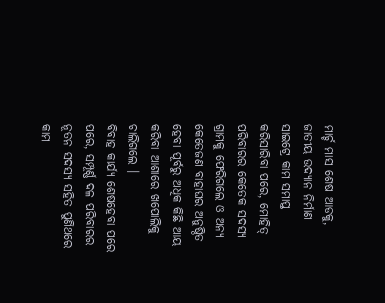ମାର୍ଚ୍ଚ ମାସ ଶେଷ ଆଡକୁ, ଜାତୀୟ ଉଦ୍ୟାନ ନିର୍ମାଣ ସାଇଟ୍ରେ କାମ ସମାପ୍ତ କରିସାରିବା ପରେ, ମୋହିତ୍ ପରିବାରର କେତେକ ସଦସ୍ୟ ଗ୍ରାମକୁ ଫେରିଗଲେ ଓ ଅନ୍ୟ କେତେଜଣ ବାହାଘର ଅନୁଷ୍ଠିତ ହେବା ପୂର୍ବରୁ ଅଧିକ କିଛି ଆୟ କରିବା ଆଶାରେ ଖପୋଲିକୁ ଚାଲିଗଲେ ।
ବିବାହ କାର୍ଯ୍ୟ ଶେଷହେବା ପରେ ପରେ, ସମ୍ପୂର୍ଣ୍ଣ ଦଳ ପରିବାରର ନୂତନ ସଦସ୍ୟ ସହିତ ପୁଣିଥରେ କାମ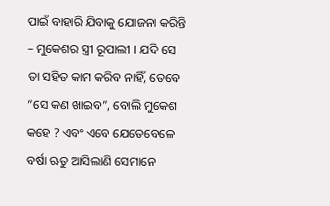ପାଇଁ ବାହାରି ଯିବାକୁ ଯୋଜନା କରିନ୍ତି – ମୁକେଶର ସ୍ତ୍ରୀ ରୂପାଲୀ । ଯଦି ସେ ତା ସହିତ କାମ କରିବ ନାହିଁ, ତେବେ “ସେ କଣ ଖାଇବ”, ବୋଲି ମୁକେଶ କହେ ? ଏବଂ ଏବେ ଯେତେବେଳେ ବର୍ଷା ଋତୁ ଆସିଲାଣି ସେମାନେ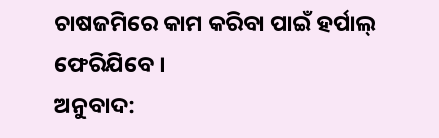ଚାଷଜମିରେ କାମ କରିବା ପାଇଁ ହର୍ପାଲ୍ ଫେରିଯିବେ ।
ଅନୁବାଦ: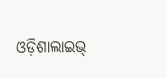ଓଡ଼ିଶାଲାଇଭ୍